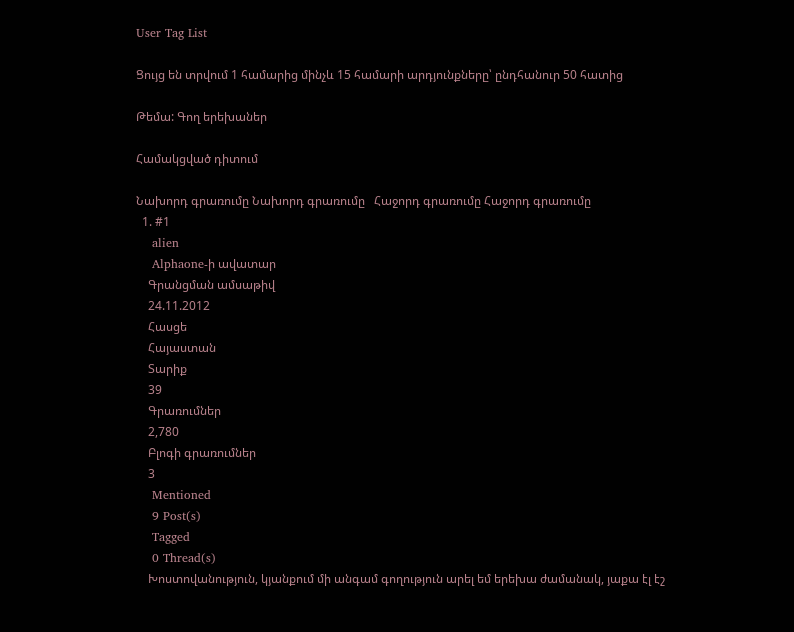User Tag List

Ցույց են տրվում 1 համարից մինչև 15 համարի արդյունքները՝ ընդհանուր 50 հատից

Թեմա: Գող երեխաներ

Համակցված դիտում

Նախորդ գրառումը Նախորդ գրառումը   Հաջորդ գրառումը Հաջորդ գրառումը
  1. #1
    alien
    Alphaone-ի ավատար
    Գրանցման ամսաթիվ
    24.11.2012
    Հասցե
    Հայաստան
    Տարիք
    39
    Գրառումներ
    2,780
    Բլոգի գրառումներ
    3
    Mentioned
    9 Post(s)
    Tagged
    0 Thread(s)
    Խոստովանություն, կյանքում մի անգամ գողություն արել եմ երեխա ժամանակ, յաքա էլ էշ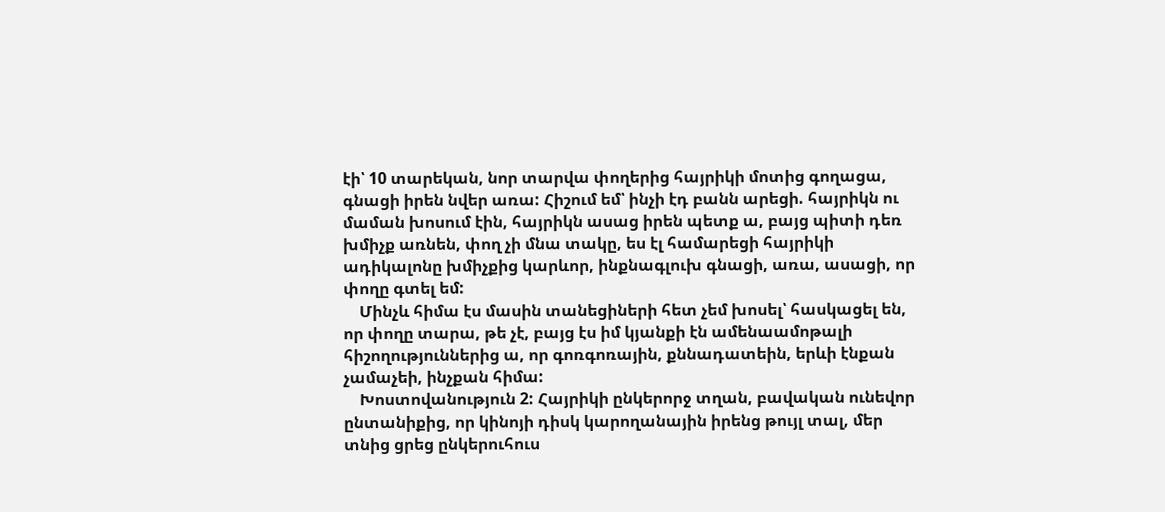էի՝ 10 տարեկան, նոր տարվա փողերից հայրիկի մոտից գողացա, գնացի իրեն նվեր առա: Հիշում եմ՝ ինչի էդ բանն արեցի. հայրիկն ու մաման խոսում էին, հայրիկն ասաց իրեն պետք ա, բայց պիտի դեռ խմիչք առնեն, փող չի մնա տակը, ես էլ համարեցի հայրիկի ադիկալոնը խմիչքից կարևոր, ինքնագլուխ գնացի, առա, ասացի, որ փողը գտել եմ:
    Մինչև հիմա էս մասին տանեցիների հետ չեմ խոսել՝ հասկացել են, որ փողը տարա, թե չէ, բայց էս իմ կյանքի էն ամենաամոթալի հիշողություններից ա, որ գոռգոռային, քննադատեին, երևի էնքան չամաչեի, ինչքան հիմա:
    Խոստովանություն 2: Հայրիկի ընկերորջ տղան, բավական ունեվոր ընտանիքից, որ կինոյի դիսկ կարողանային իրենց թույլ տալ, մեր տնից ցրեց ընկերուհուս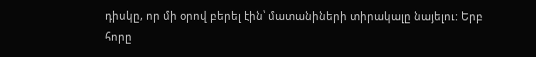դիսկը, որ մի օրով բերել էին՝ մատանիների տիրակալը նայելու: Երբ հորը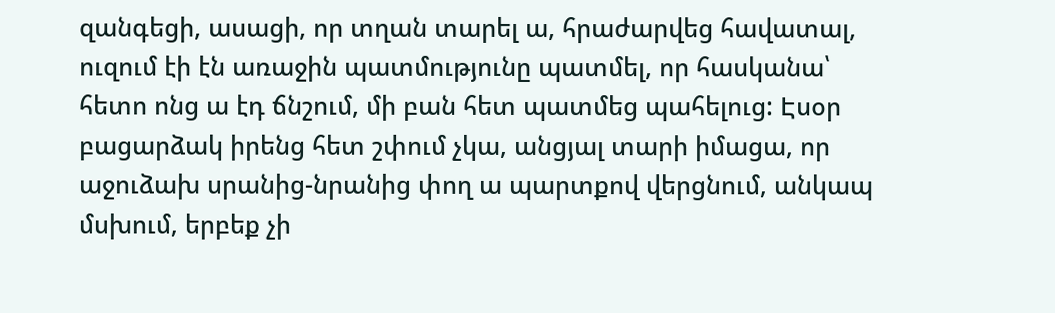զանգեցի, ասացի, որ տղան տարել ա, հրաժարվեց հավատալ, ուզում էի էն առաջին պատմությունը պատմել, որ հասկանա՝ հետո ոնց ա էդ ճնշում, մի բան հետ պատմեց պահելուց: Էսօր բացարձակ իրենց հետ շփում չկա, անցյալ տարի իմացա, որ աջուձախ սրանից-նրանից փող ա պարտքով վերցնում, անկապ մսխում, երբեք չի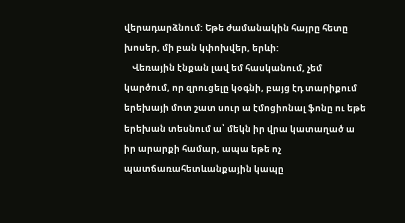վերադարձնում: Եթե ժամանակին հայրը հետը խոսեր, մի բան կփոխվեր, երևի:
    Վեռային էնքան լավ եմ հասկանում, չեմ կարծում, որ զրուցելը կօգնի, բայց էդ տարիքում երեխայի մոտ շատ սուր ա էմոցիոնալ ֆոնը ու եթե երեխան տեսնում ա՝ մեկն իր վրա կատաղած ա իր արարքի համար, ապա եթե ոչ պատճառահետևանքային կապը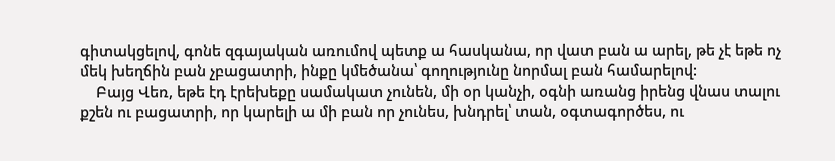գիտակցելով, գոնե զգայական առումով պետք ա հասկանա, որ վատ բան ա արել, թե չէ եթե ոչ մեկ խեղճին բան չբացատրի, ինքը կմեծանա՝ գողությունը նորմալ բան համարելով:
    Բայց Վեռ, եթե էդ էրեխեքը սամակատ չունեն, մի օր կանչի, օգնի առանց իրենց վնաս տալու քշեն ու բացատրի, որ կարելի ա մի բան որ չունես, խնդրել՝ տան, օգտագործես, ու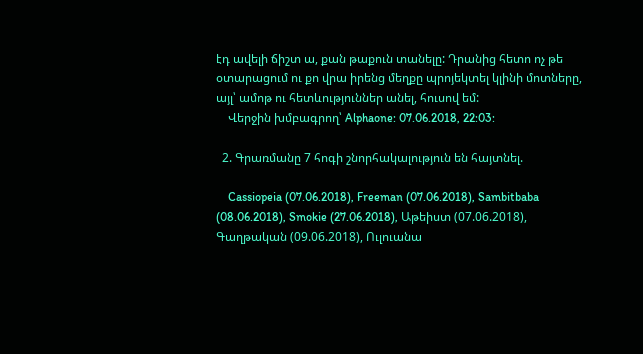էդ ավելի ճիշտ ա, քան թաքուն տանելը: Դրանից հետո ոչ թե օտարացում ու քո վրա իրենց մեղքը պրոյեկտել կլինի մոտները, այլ՝ ամոթ ու հետևություններ անել, հուսով եմ:
    Վերջին խմբագրող՝ Alphaone: 07.06.2018, 22:03:

  2. Գրառմանը 7 հոգի շնորհակալություն են հայտնել.

    Cassiopeia (07.06.2018), Freeman (07.06.2018), Sambitbaba (08.06.2018), Smokie (27.06.2018), Աթեիստ (07.06.2018), Գաղթական (09.06.2018), Ուլուանա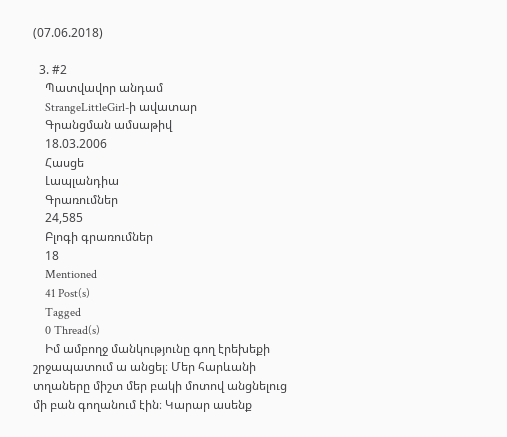(07.06.2018)

  3. #2
    Պատվավոր անդամ
    StrangeLittleGirl-ի ավատար
    Գրանցման ամսաթիվ
    18.03.2006
    Հասցե
    Լապլանդիա
    Գրառումներ
    24,585
    Բլոգի գրառումներ
    18
    Mentioned
    41 Post(s)
    Tagged
    0 Thread(s)
    Իմ ամբողջ մանկությունը գող էրեխեքի շրջապատում ա անցել։ Մեր հարևանի տղաները միշտ մեր բակի մոտով անցնելուց մի բան գողանում էին։ Կարար ասենք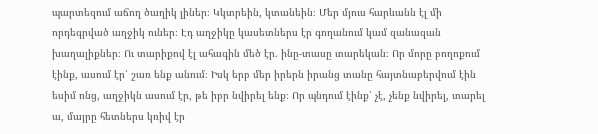պարտեզում աճող ծաղիկ լիներ։ Կկտրեին, կտանեին։ Մեր մյուս հարևանն էլ մի որդեգրված աղջիկ ուներ։ Էդ աղջիկը կասետներս էր գողանում կամ զանազան խաղալիքներ։ Ու տարիքով էլ ահագին մեծ էր․ ինը-տասը տարեկան։ Որ մորը բողոքում էինք, ասում էր՝ շառ ենք անում։ Իսկ երբ մեր իրերն իրանց տանը հայտնաբերվում էին եսիմ ոնց, աղջիկն ասում էր, թե իբր նվիրել ենք։ Որ պնդում էինք՝ չէ, չենք նվիրել, տարել ա, մայրը հետներս կռիվ էր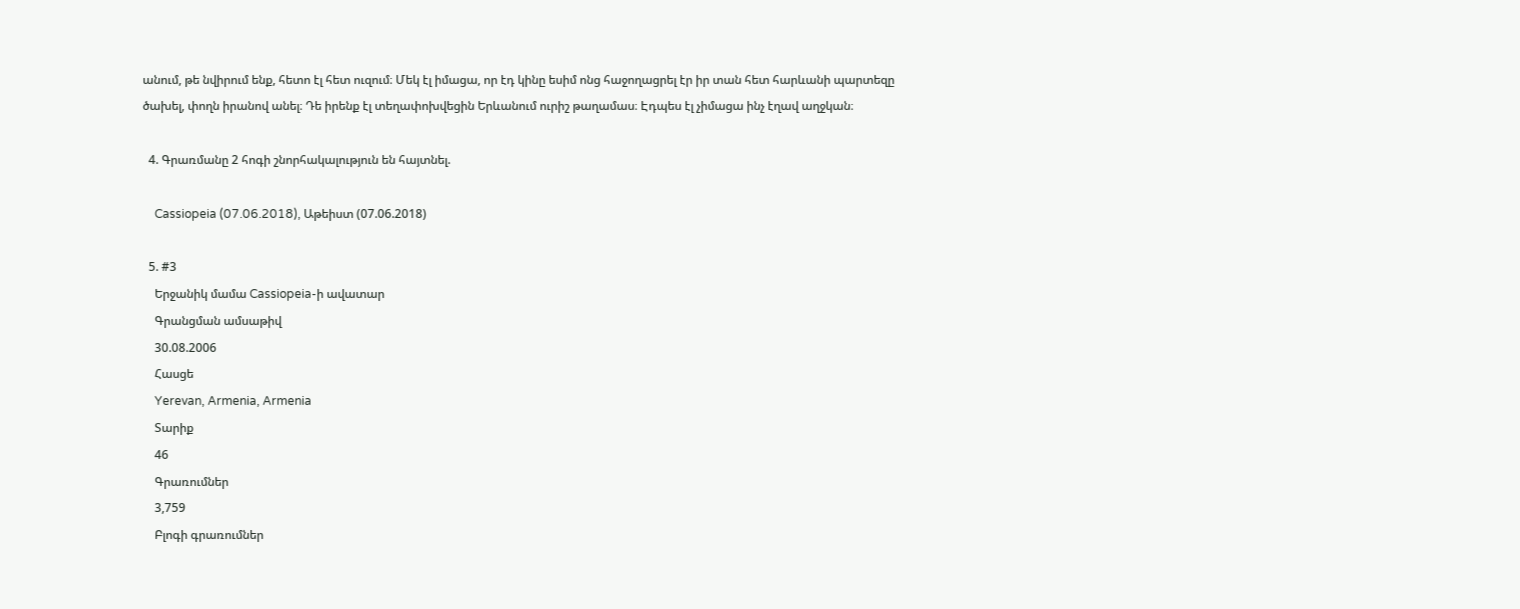անում, թե նվիրում ենք, հետո էլ հետ ուզում։ Մեկ էլ իմացա, որ էդ կինը եսիմ ոնց հաջողացրել էր իր տան հետ հարևանի պարտեզը ծախել, փողն իրանով անել։ Դե իրենք էլ տեղափոխվեցին Երևանում ուրիշ թաղամաս։ Էդպես էլ չիմացա ինչ էղավ աղջկան։

  4. Գրառմանը 2 հոգի շնորհակալություն են հայտնել.

    Cassiopeia (07.06.2018), Աթեիստ (07.06.2018)

  5. #3
    Երջանիկ մամա Cassiopeia-ի ավատար
    Գրանցման ամսաթիվ
    30.08.2006
    Հասցե
    Yerevan, Armenia, Armenia
    Տարիք
    46
    Գրառումներ
    3,759
    Բլոգի գրառումներ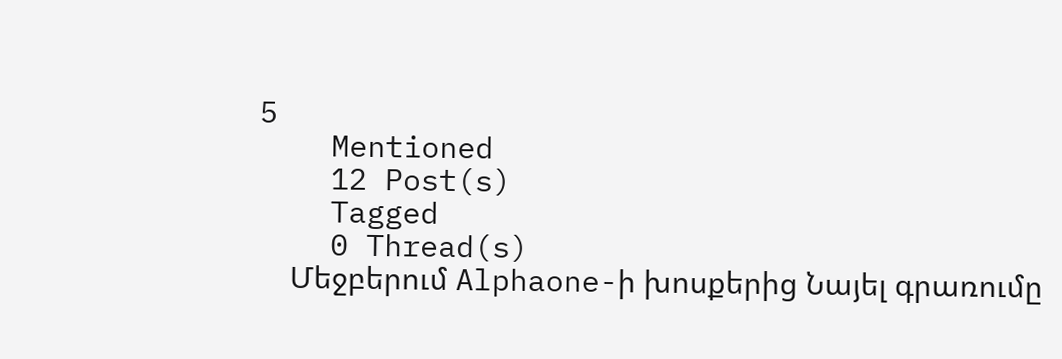5
    Mentioned
    12 Post(s)
    Tagged
    0 Thread(s)
    Մեջբերում Alphaone-ի խոսքերից Նայել գրառումը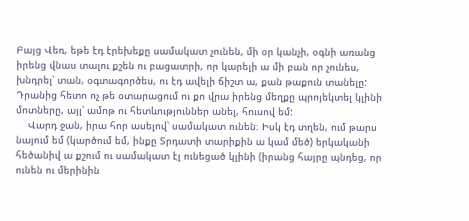Բայց Վեռ, եթե էդ էրեխեքը սամակատ չունեն, մի օր կանչի, օգնի առանց իրենց վնաս տալու քշեն ու բացատրի, որ կարելի ա մի բան որ չունես, խնդրել՝ տան, օգտագործես, ու էդ ավելի ճիշտ ա, քան թաքուն տանելը: Դրանից հետո ոչ թե օտարացում ու քո վրա իրենց մեղքը պրոյեկտել կլինի մոտները, այլ՝ ամոթ ու հետևություններ անել, հուսով եմ:
    Վարդ ջան, իրա հոր ասելով՝ սամակատ ունեն։ Իսկ էդ տղեն, ում թարս նայում եմ (կարծում եմ, ինքը Տրդատի տարիքին ա կամ մեծ) երկականի հեծանիվ ա քշում ու սամակատ էլ ունեցած կլինի (իրանց հայրը պնդեց, որ ունեն ու մերինին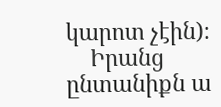կարոտ չէին)։
    Իրանց ընտանիքն ա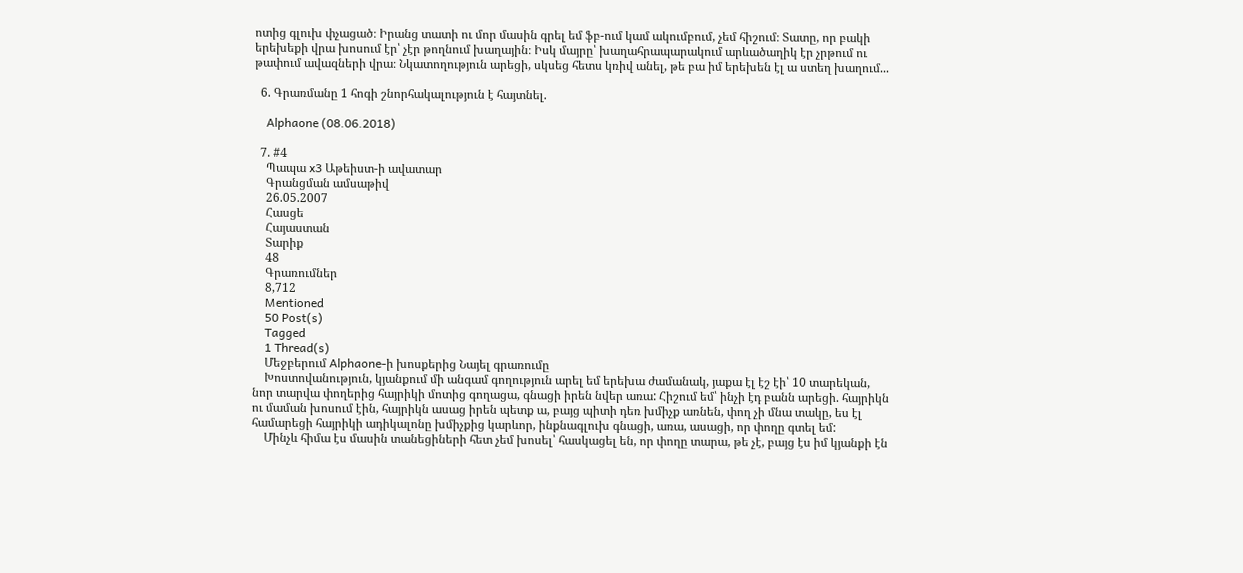ոտից գլուխ փչացած։ Իրանց տատի ու մոր մասին գրել եմ ֆբ-ում կամ ակումբում, չեմ հիշում։ Տատը, որ բակի երեխեքի վրա խոսում էր՝ չէր թողնում խաղային։ Իսկ մայրը՝ խաղահրապարակում արևածաղիկ էր չրթում ու թափում ավազների վրա։ Նկատողություն արեցի, սկսեց հետս կռիվ անել, թե բա իմ երեխեն էլ ա ստեղ խաղում...

  6. Գրառմանը 1 հոգի շնորհակալություն է հայտնել.

    Alphaone (08.06.2018)

  7. #4
    Պապա x3 Աթեիստ-ի ավատար
    Գրանցման ամսաթիվ
    26.05.2007
    Հասցե
    Հայաստան
    Տարիք
    48
    Գրառումներ
    8,712
    Mentioned
    50 Post(s)
    Tagged
    1 Thread(s)
    Մեջբերում Alphaone-ի խոսքերից Նայել գրառումը
    Խոստովանություն, կյանքում մի անգամ գողություն արել եմ երեխա ժամանակ, յաքա էլ էշ էի՝ 10 տարեկան, նոր տարվա փողերից հայրիկի մոտից գողացա, գնացի իրեն նվեր առա: Հիշում եմ՝ ինչի էդ բանն արեցի. հայրիկն ու մաման խոսում էին, հայրիկն ասաց իրեն պետք ա, բայց պիտի դեռ խմիչք առնեն, փող չի մնա տակը, ես էլ համարեցի հայրիկի ադիկալոնը խմիչքից կարևոր, ինքնագլուխ գնացի, առա, ասացի, որ փողը գտել եմ:
    Մինչև հիմա էս մասին տանեցիների հետ չեմ խոսել՝ հասկացել են, որ փողը տարա, թե չէ, բայց էս իմ կյանքի էն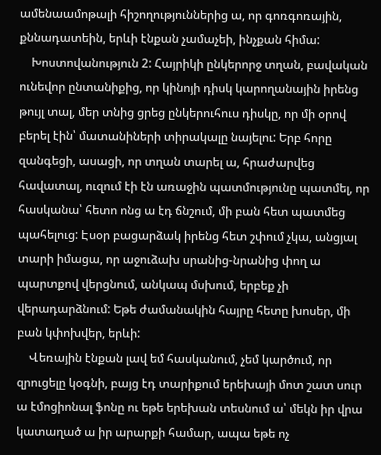ամենաամոթալի հիշողություններից ա, որ գոռգոռային, քննադատեին, երևի էնքան չամաչեի, ինչքան հիմա:
    Խոստովանություն 2: Հայրիկի ընկերորջ տղան, բավական ունեվոր ընտանիքից, որ կինոյի դիսկ կարողանային իրենց թույլ տալ, մեր տնից ցրեց ընկերուհուս դիսկը, որ մի օրով բերել էին՝ մատանիների տիրակալը նայելու: Երբ հորը զանգեցի, ասացի, որ տղան տարել ա, հրաժարվեց հավատալ, ուզում էի էն առաջին պատմությունը պատմել, որ հասկանա՝ հետո ոնց ա էդ ճնշում, մի բան հետ պատմեց պահելուց: Էսօր բացարձակ իրենց հետ շփում չկա, անցյալ տարի իմացա, որ աջուձախ սրանից-նրանից փող ա պարտքով վերցնում, անկապ մսխում, երբեք չի վերադարձնում: Եթե ժամանակին հայրը հետը խոսեր, մի բան կփոխվեր, երևի:
    Վեռային էնքան լավ եմ հասկանում, չեմ կարծում, որ զրուցելը կօգնի, բայց էդ տարիքում երեխայի մոտ շատ սուր ա էմոցիոնալ ֆոնը ու եթե երեխան տեսնում ա՝ մեկն իր վրա կատաղած ա իր արարքի համար, ապա եթե ոչ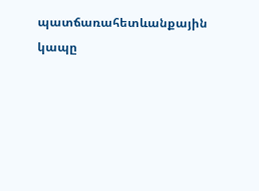պատճառահետևանքային կապը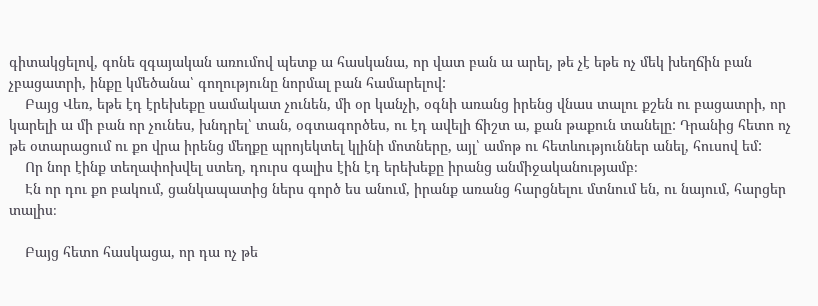գիտակցելով, գոնե զգայական առումով պետք ա հասկանա, որ վատ բան ա արել, թե չէ եթե ոչ մեկ խեղճին բան չբացատրի, ինքը կմեծանա՝ գողությունը նորմալ բան համարելով:
    Բայց Վեռ, եթե էդ էրեխեքը սամակատ չունեն, մի օր կանչի, օգնի առանց իրենց վնաս տալու քշեն ու բացատրի, որ կարելի ա մի բան որ չունես, խնդրել՝ տան, օգտագործես, ու էդ ավելի ճիշտ ա, քան թաքուն տանելը: Դրանից հետո ոչ թե օտարացում ու քո վրա իրենց մեղքը պրոյեկտել կլինի մոտները, այլ՝ ամոթ ու հետևություններ անել, հուսով եմ:
    Որ նոր էինք տեղափոխվել ստեղ, դուրս գալիս էին էդ երեխեքը իրանց անմիջականությամբ։
    Էն որ դու քո բակում, ցանկապատից ներս գործ ես անում, իրանք առանց հարցնելու մտնում են, ու նայում, հարցեր տալիս։

    Բայց հետո հասկացա, որ դա ոչ թե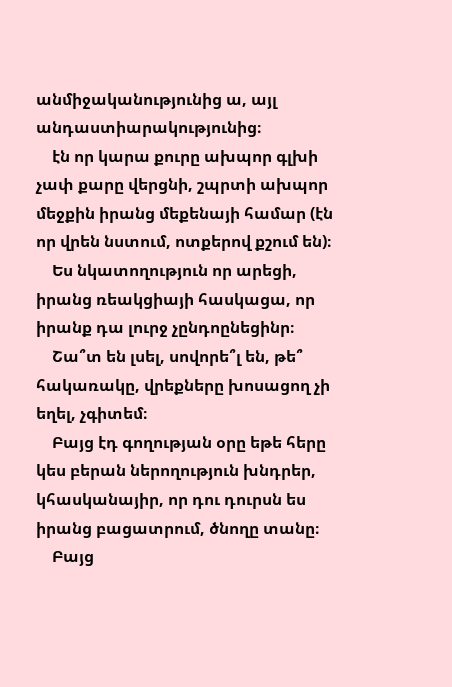անմիջականությունից ա, այլ անդաստիարակությունից։
    էն որ կարա քուրը ախպոր գլխի չափ քարը վերցնի, շպրտի ախպոր մեջքին իրանց մեքենայի համար (էն որ վրեն նստում, ոտքերով քշում են)։
    Ես նկատողություն որ արեցի, իրանց ռեակցիայի հասկացա, որ իրանք դա լուրջ չընդոընեցինր։
    Շա՞տ են լսել, սովորե՞լ են, թե՞ հակառակը, վրեքները խոսացող չի եղել, չգիտեմ։
    Բայց էդ գողության օրը եթե հերը կես բերան ներողություն խնդրեր, կհասկանայիր, որ դու դուրսն ես իրանց բացատրում, ծնողը տանը։
    Բայց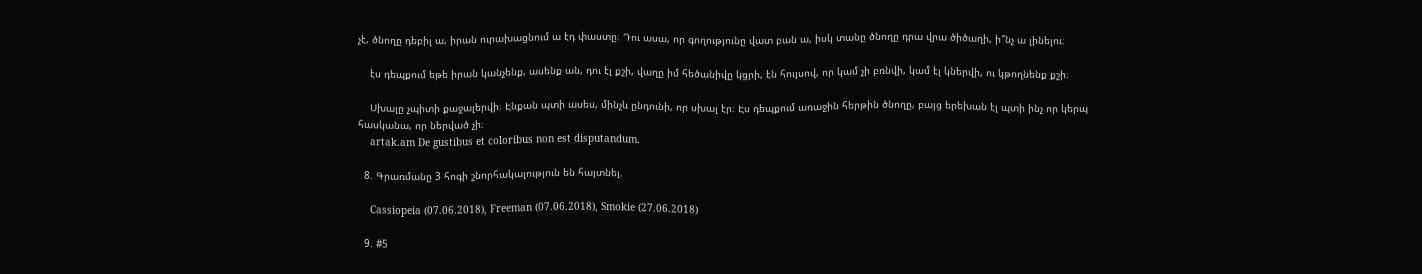չէ, ծնողը դեբիլ ա, իրան ուրախացնում ա էդ փաստը։ Դու ասա, որ գողությունը վատ բան ա, իսկ տանը ծնողը դրա վրա ծիծաղի, ի՞նչ ա լինելու։

    էս դեպքում եթե իրան կանչենք, ասենք ան, դու էլ քշի, վաղը իմ հեծանիվը կցրի, էն հույսով, որ կամ չի բռնվի, կամ էլ կներվի, ու կթողնենք քշի։

    Սխալը չպիտի քաջալերվի։ Էնքան պտի ասես, մինչև ընդունի, որ սխալ էր։ Էս դեպքում առաջին հերթին ծնողը, բայց երեխան էլ պտի ինչ որ կերպ հասկանա, որ ներված չի։
    artak.am De gustibus et coloribus non est disputandum.

  8. Գրառմանը 3 հոգի շնորհակալություն են հայտնել.

    Cassiopeia (07.06.2018), Freeman (07.06.2018), Smokie (27.06.2018)

  9. #5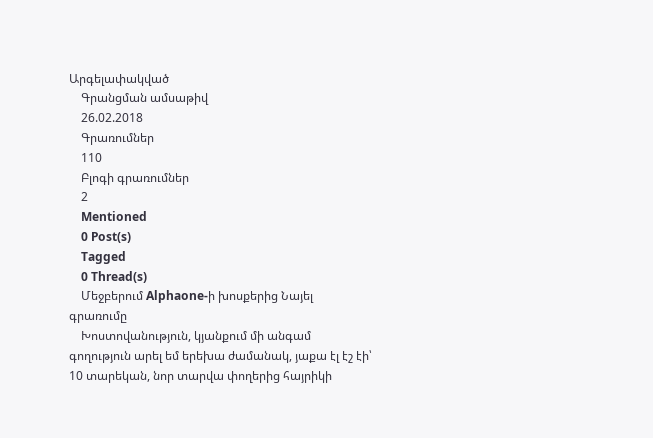Արգելափակված
    Գրանցման ամսաթիվ
    26.02.2018
    Գրառումներ
    110
    Բլոգի գրառումներ
    2
    Mentioned
    0 Post(s)
    Tagged
    0 Thread(s)
    Մեջբերում Alphaone-ի խոսքերից Նայել գրառումը
    Խոստովանություն, կյանքում մի անգամ գողություն արել եմ երեխա ժամանակ, յաքա էլ էշ էի՝ 10 տարեկան, նոր տարվա փողերից հայրիկի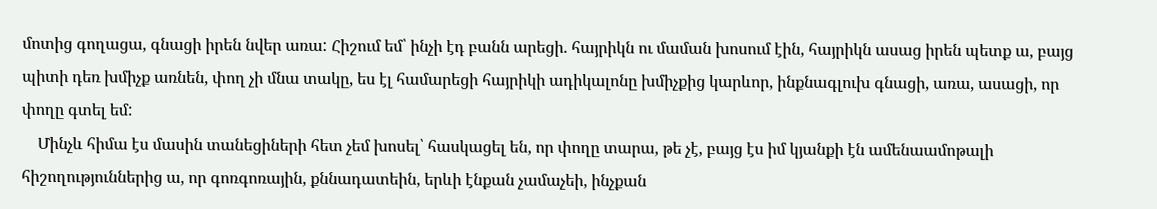մոտից գողացա, գնացի իրեն նվեր առա: Հիշում եմ՝ ինչի էդ բանն արեցի. հայրիկն ու մաման խոսում էին, հայրիկն ասաց իրեն պետք ա, բայց պիտի դեռ խմիչք առնեն, փող չի մնա տակը, ես էլ համարեցի հայրիկի ադիկալոնը խմիչքից կարևոր, ինքնագլուխ գնացի, առա, ասացի, որ փողը գտել եմ:
    Մինչև հիմա էս մասին տանեցիների հետ չեմ խոսել՝ հասկացել են, որ փողը տարա, թե չէ, բայց էս իմ կյանքի էն ամենաամոթալի հիշողություններից ա, որ գոռգոռային, քննադատեին, երևի էնքան չամաչեի, ինչքան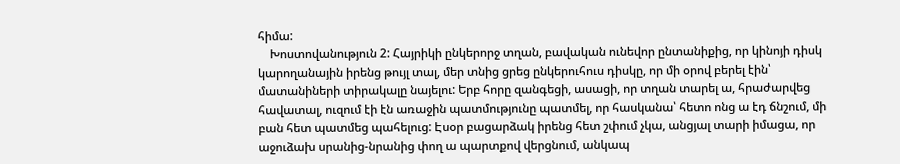հիմա:
    Խոստովանություն 2: Հայրիկի ընկերորջ տղան, բավական ունեվոր ընտանիքից, որ կինոյի դիսկ կարողանային իրենց թույլ տալ, մեր տնից ցրեց ընկերուհուս դիսկը, որ մի օրով բերել էին՝ մատանիների տիրակալը նայելու: Երբ հորը զանգեցի, ասացի, որ տղան տարել ա, հրաժարվեց հավատալ, ուզում էի էն առաջին պատմությունը պատմել, որ հասկանա՝ հետո ոնց ա էդ ճնշում, մի բան հետ պատմեց պահելուց: Էսօր բացարձակ իրենց հետ շփում չկա, անցյալ տարի իմացա, որ աջուձախ սրանից-նրանից փող ա պարտքով վերցնում, անկապ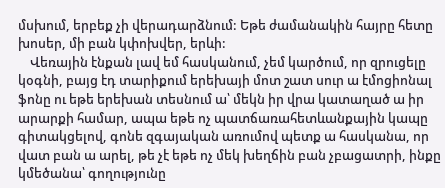մսխում, երբեք չի վերադարձնում: Եթե ժամանակին հայրը հետը խոսեր, մի բան կփոխվեր, երևի:
    Վեռային էնքան լավ եմ հասկանում, չեմ կարծում, որ զրուցելը կօգնի, բայց էդ տարիքում երեխայի մոտ շատ սուր ա էմոցիոնալ ֆոնը ու եթե երեխան տեսնում ա՝ մեկն իր վրա կատաղած ա իր արարքի համար, ապա եթե ոչ պատճառահետևանքային կապը գիտակցելով, գոնե զգայական առումով պետք ա հասկանա, որ վատ բան ա արել, թե չէ եթե ոչ մեկ խեղճին բան չբացատրի, ինքը կմեծանա՝ գողությունը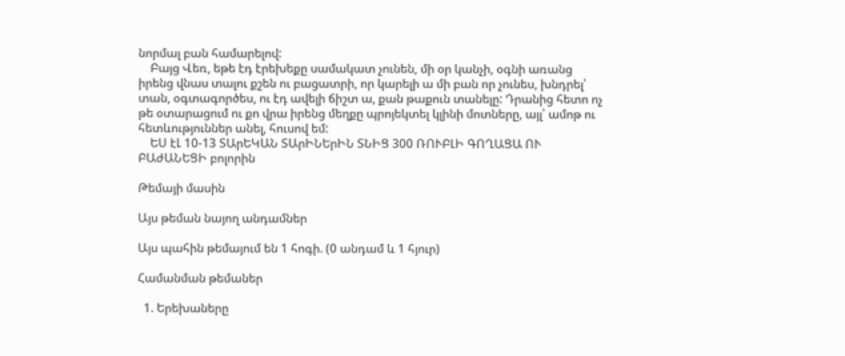նորմալ բան համարելով:
    Բայց Վեռ, եթե էդ էրեխեքը սամակատ չունեն, մի օր կանչի, օգնի առանց իրենց վնաս տալու քշեն ու բացատրի, որ կարելի ա մի բան որ չունես, խնդրել՝ տան, օգտագործես, ու էդ ավելի ճիշտ ա, քան թաքուն տանելը: Դրանից հետո ոչ թե օտարացում ու քո վրա իրենց մեղքը պրոյեկտել կլինի մոտները, այլ՝ ամոթ ու հետևություններ անել, հուսով եմ:
    ԵՍ էԼ 10-13 ՏԱրԵԿԱՆ ՏԱրԻՆԵրԻՆ ՏՆԻՑ 300 ՌՈՒԲԼԻ ԳՈՂԱՑԱ ՈՒ ԲԱժԱՆԵՑԻ բոլորին

Թեմայի մասին

Այս թեման նայող անդամներ

Այս պահին թեմայում են 1 հոգի. (0 անդամ և 1 հյուր)

Համանման թեմաներ

  1. Երեխաները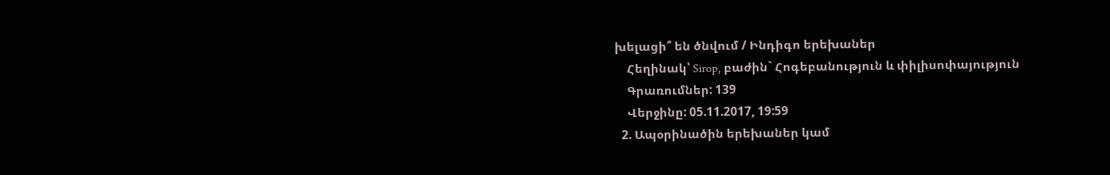խելացի՞ են ծնվում / Ինդիգո երեխաներ
    Հեղինակ՝ Sirop, բաժին` Հոգեբանություն և փիլիսոփայություն
    Գրառումներ: 139
    Վերջինը: 05.11.2017, 19:59
  2. Ապօրինածին երեխաներ կամ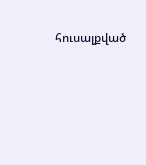հուսալքված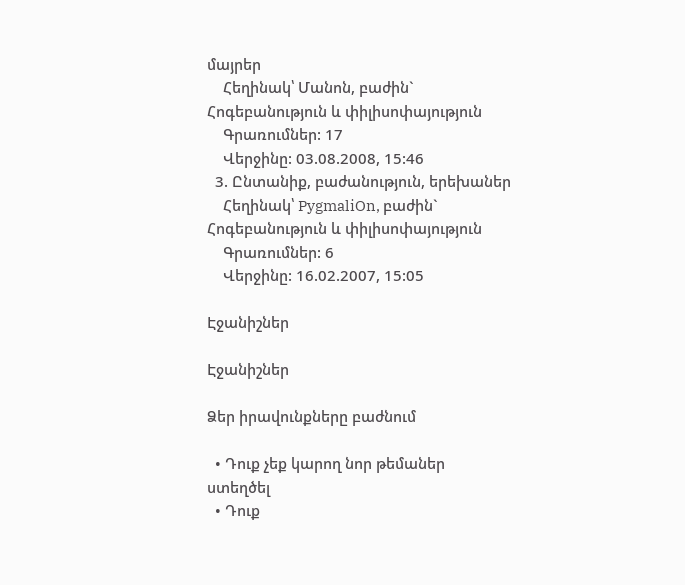մայրեր
    Հեղինակ՝ Մանոն, բաժին` Հոգեբանություն և փիլիսոփայություն
    Գրառումներ: 17
    Վերջինը: 03.08.2008, 15:46
  3. Ընտանիք, բաժանություն, երեխաներ
    Հեղինակ՝ PygmaliOn, բաժին` Հոգեբանություն և փիլիսոփայություն
    Գրառումներ: 6
    Վերջինը: 16.02.2007, 15:05

Էջանիշներ

Էջանիշներ

Ձեր իրավունքները բաժնում

  • Դուք չեք կարող նոր թեմաներ ստեղծել
  • Դուք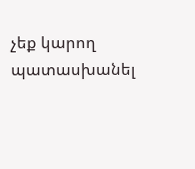չեք կարող պատասխանել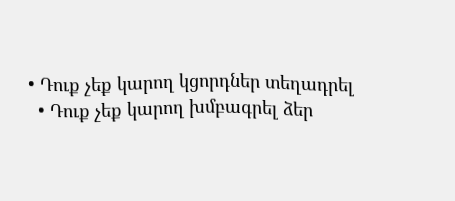• Դուք չեք կարող կցորդներ տեղադրել
  • Դուք չեք կարող խմբագրել ձեր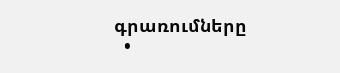գրառումները
  •